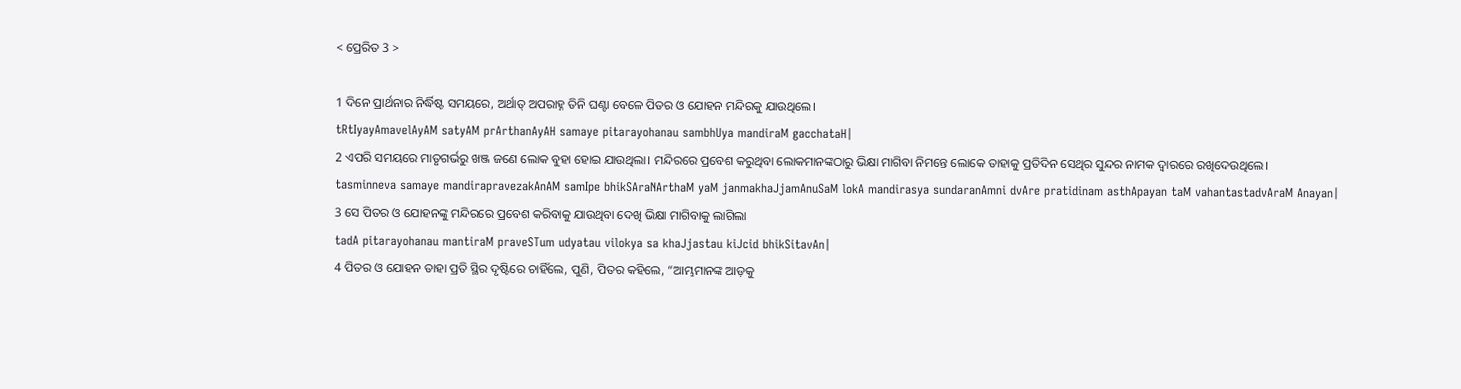< ପ୍ରେରିତ 3 >

1 ଦିନେ ପ୍ରାର୍ଥନାର ନିର୍ଦ୍ଧିଷ୍ଟ ସମୟରେ, ଅର୍ଥାତ୍‍ ଅପରାହ୍ନ ତିନି ଘଣ୍ଟା ବେଳେ ପିତର ଓ ଯୋହନ ମନ୍ଦିରକୁ ଯାଉଥିଲେ।
tRtIyayAmavelAyAM satyAM prArthanAyAH samaye pitarayohanau sambhUya mandiraM gacchataH|
2 ଏପରି ସମୟରେ ମାତୃଗର୍ଭରୁ ଖଞ୍ଜ ଜଣେ ଲୋକ ବୁହା ହୋଇ ଯାଉଥିଲା। ମନ୍ଦିରରେ ପ୍ରବେଶ କରୁଥିବା ଲୋକମାନଙ୍କଠାରୁ ଭିକ୍ଷା ମାଗିବା ନିମନ୍ତେ ଲୋକେ ତାହାକୁ ପ୍ରତିଦିନ ସେଥିର ସୁନ୍ଦର ନାମକ ଦ୍ୱାରରେ ରଖିଦେଉଥିଲେ।
tasminneva samaye mandirapravezakAnAM samIpe bhikSAraNArthaM yaM janmakhaJjamAnuSaM lokA mandirasya sundaranAmni dvAre pratidinam asthApayan taM vahantastadvAraM Anayan|
3 ସେ ପିତର ଓ ଯୋହନଙ୍କୁ ମନ୍ଦିରରେ ପ୍ରବେଶ କରିବାକୁ ଯାଉଥିବା ଦେଖି ଭିକ୍ଷା ମାଗିବାକୁ ଲାଗିଲା
tadA pitarayohanau mantiraM praveSTum udyatau vilokya sa khaJjastau kiJcid bhikSitavAn|
4 ପିତର ଓ ଯୋହନ ତାହା ପ୍ରତି ସ୍ଥିର ଦୃଷ୍ଟିରେ ଚାହିଁଲେ, ପୁଣି, ପିତର କହିଲେ, “ଆମ୍ଭମାନଙ୍କ ଆଡ଼କୁ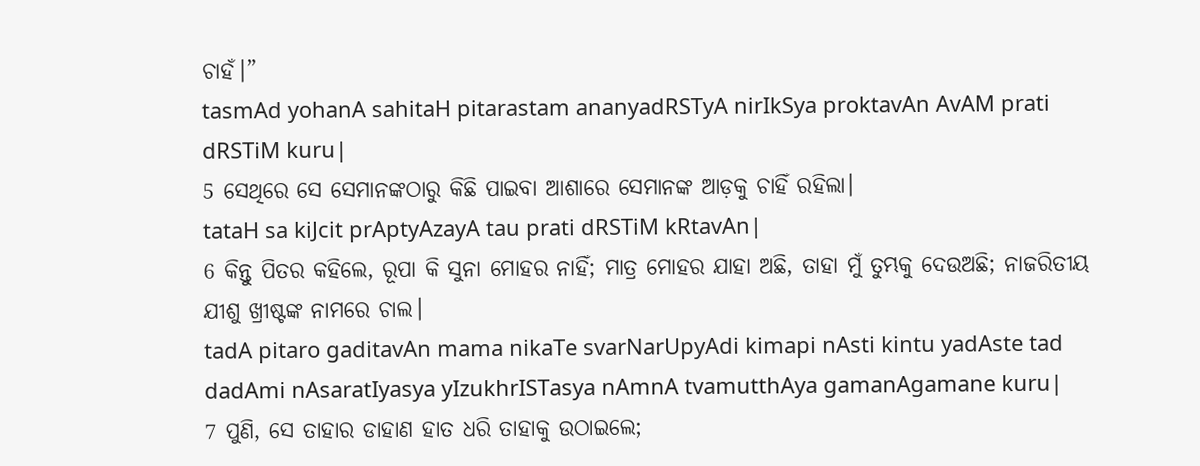ଚାହଁ।”
tasmAd yohanA sahitaH pitarastam ananyadRSTyA nirIkSya proktavAn AvAM prati dRSTiM kuru|
5 ସେଥିରେ ସେ ସେମାନଙ୍କଠାରୁ କିଛି ପାଇବା ଆଶାରେ ସେମାନଙ୍କ ଆଡ଼କୁ ଚାହିଁ ରହିଲା।
tataH sa kiJcit prAptyAzayA tau prati dRSTiM kRtavAn|
6 କିନ୍ତୁ ପିତର କହିଲେ, ରୂପା କି ସୁନା ମୋହର ନାହିଁ; ମାତ୍ର ମୋହର ଯାହା ଅଛି, ତାହା ମୁଁ ତୁମ୍ଭକୁ ଦେଉଅଛି; ନାଜରିତୀୟ ଯୀଶୁ ଖ୍ରୀଷ୍ଟଙ୍କ ନାମରେ ଚାଲ।
tadA pitaro gaditavAn mama nikaTe svarNarUpyAdi kimapi nAsti kintu yadAste tad dadAmi nAsaratIyasya yIzukhrISTasya nAmnA tvamutthAya gamanAgamane kuru|
7 ପୁଣି, ସେ ତାହାର ଡାହାଣ ହାତ ଧରି ତାହାକୁ ଉଠାଇଲେ;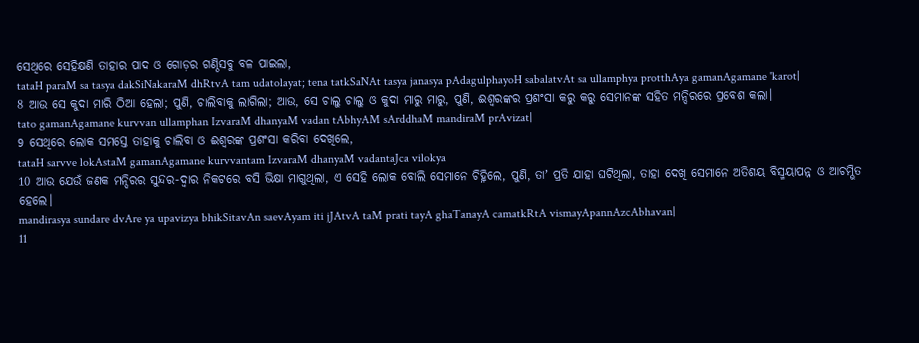ସେଥିରେ ସେହିକ୍ଷଣି ତାହାର ପାଦ ଓ ଗୋଡ଼ର ଗଣ୍ଠିସବୁ ବଳ ପାଇଲା,
tataH paraM sa tasya dakSiNakaraM dhRtvA tam udatolayat; tena tatkSaNAt tasya janasya pAdagulphayoH sabalatvAt sa ullamphya protthAya gamanAgamane 'karot|
8 ଆଉ ସେ କୁଦା ମାରି ଠିଆ ହେଲା; ପୁଣି, ଚାଲିବାକୁ ଲାଗିଲା; ଆଉ, ସେ ଚାଲୁ ଚାଲୁ ଓ କୁଦା ମାରୁ ମାରୁ, ପୁଣି, ଈଶ୍ବରଙ୍କର ପ୍ରଶଂସା କରୁ କରୁ ସେମାନଙ୍କ ସହିତ ମନ୍ଦିରରେ ପ୍ରବେଶ କଲା।
tato gamanAgamane kurvvan ullamphan IzvaraM dhanyaM vadan tAbhyAM sArddhaM mandiraM prAvizat|
9 ସେଥିରେ ଲୋକ ସମସ୍ତେ ତାହାକୁ ଚାଲିବା ଓ ଈଶ୍ବରଙ୍କ ପ୍ରଶଂସା କରିବା ଦେଖିଲେ,
tataH sarvve lokAstaM gamanAgamane kurvvantam IzvaraM dhanyaM vadantaJca vilokya
10 ଆଉ ଯେଉଁ ଜଣକ ମନ୍ଦିରର ସୁନ୍ଦର-ଦ୍ୱାର ନିକଟରେ ବସି ଭିକ୍ଷା ମାଗୁଥିଲା, ଏ ସେହି ଲୋକ ବୋଲି ସେମାନେ ଚିହ୍ନିଲେ, ପୁଣି, ତାʼ ପ୍ରତି ଯାହା ଘଟିଥିଲା, ତାହା ଦେଖି ସେମାନେ ଅତିଶୟ ବିସ୍ମୟାପନ୍ନ ଓ ଆଚମ୍ଭିତ ହେଲେ।
mandirasya sundare dvAre ya upavizya bhikSitavAn saevAyam iti jJAtvA taM prati tayA ghaTanayA camatkRtA vismayApannAzcAbhavan|
11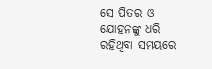ସେ ପିତର ଓ ଯୋହନଙ୍କୁ ଧରି ରହିଥିବା ସମୟରେ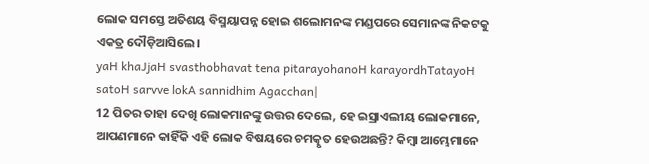ଲୋକ ସମସ୍ତେ ଅତିଶୟ ବିସ୍ମୟାପନ୍ନ ହୋଇ ଶଲୋମନଙ୍କ ମଣ୍ଡପରେ ସେମାନଙ୍କ ନିକଟକୁ ଏକତ୍ର ଦୌଡ଼ିଆସିଲେ।
yaH khaJjaH svasthobhavat tena pitarayohanoH karayordhTatayoH satoH sarvve lokA sannidhim Agacchan|
12 ପିତର ତାହା ଦେଖି ଲୋକମାନଙ୍କୁ ଉତ୍ତର ଦେଲେ, ହେ ଇସ୍ରାଏଲୀୟ ଲୋକମାନେ, ଆପଣମାନେ କାହିଁକି ଏହି ଲୋକ ବିଷୟରେ ଚମତ୍କୃତ ହେଉଅଛନ୍ତି? କିମ୍ବା ଆମ୍ଭେମାନେ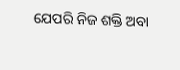ଯେପରି ନିଜ ଶକ୍ତି ଅବା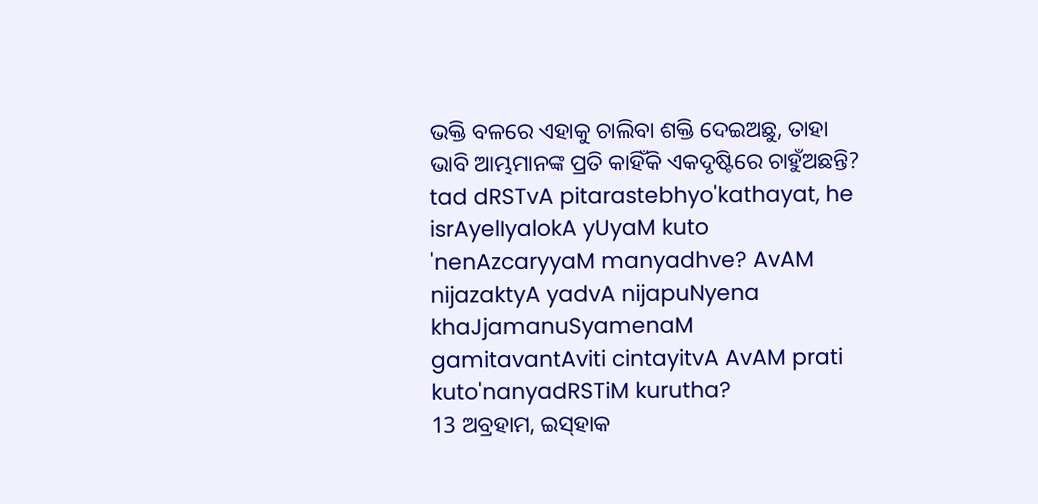ଭକ୍ତି ବଳରେ ଏହାକୁ ଚାଲିବା ଶକ୍ତି ଦେଇଅଛୁ, ତାହା ଭାବି ଆମ୍ଭମାନଙ୍କ ପ୍ରତି କାହିଁକି ଏକଦୃଷ୍ଟିରେ ଚାହୁଁଅଛନ୍ତି?
tad dRSTvA pitarastebhyo'kathayat, he isrAyelIyalokA yUyaM kuto 'nenAzcaryyaM manyadhve? AvAM nijazaktyA yadvA nijapuNyena khaJjamanuSyamenaM gamitavantAviti cintayitvA AvAM prati kuto'nanyadRSTiM kurutha?
13 ଅବ୍ରହାମ, ଇସ୍‌ହାକ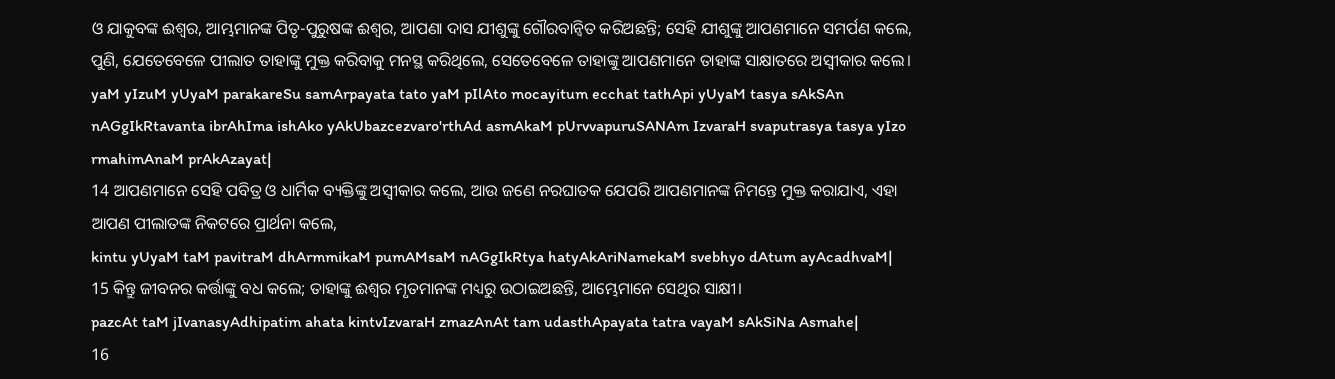ଓ ଯାକୁବଙ୍କ ଈଶ୍ବର, ଆମ୍ଭମାନଙ୍କ ପିତୃ-ପୁରୁଷଙ୍କ ଈଶ୍ବର, ଆପଣା ଦାସ ଯୀଶୁଙ୍କୁ ଗୌରବାନ୍ୱିତ କରିଅଛନ୍ତି; ସେହି ଯୀଶୁଙ୍କୁ ଆପଣମାନେ ସମର୍ପଣ କଲେ, ପୁଣି, ଯେତେବେଳେ ପୀଲାତ ତାହାଙ୍କୁ ମୁକ୍ତ କରିବାକୁ ମନସ୍ଥ କରିଥିଲେ, ସେତେବେଳେ ତାହାଙ୍କୁ ଆପଣମାନେ ତାହାଙ୍କ ସାକ୍ଷାତରେ ଅସ୍ୱୀକାର କଲେ।
yaM yIzuM yUyaM parakareSu samArpayata tato yaM pIlAto mocayitum ecchat tathApi yUyaM tasya sAkSAn nAGgIkRtavanta ibrAhIma ishAko yAkUbazcezvaro'rthAd asmAkaM pUrvvapuruSANAm IzvaraH svaputrasya tasya yIzo rmahimAnaM prAkAzayat|
14 ଆପଣମାନେ ସେହି ପବିତ୍ର ଓ ଧାର୍ମିକ ବ୍ୟକ୍ତିଙ୍କୁ ଅସ୍ୱୀକାର କଲେ, ଆଉ ଜଣେ ନରଘାତକ ଯେପରି ଆପଣମାନଙ୍କ ନିମନ୍ତେ ମୁକ୍ତ କରାଯାଏ, ଏହା ଆପଣ ପୀଲାତଙ୍କ ନିକଟରେ ପ୍ରାର୍ଥନା କଲେ,
kintu yUyaM taM pavitraM dhArmmikaM pumAMsaM nAGgIkRtya hatyAkAriNamekaM svebhyo dAtum ayAcadhvaM|
15 କିନ୍ତୁ ଜୀବନର କର୍ତ୍ତାଙ୍କୁ ବଧ କଲେ; ତାହାଙ୍କୁ ଈଶ୍ବର ମୃତମାନଙ୍କ ମଧ୍ୟରୁ ଉଠାଇଅଛନ୍ତି, ଆମ୍ଭେମାନେ ସେଥିର ସାକ୍ଷୀ।
pazcAt taM jIvanasyAdhipatim ahata kintvIzvaraH zmazAnAt tam udasthApayata tatra vayaM sAkSiNa Asmahe|
16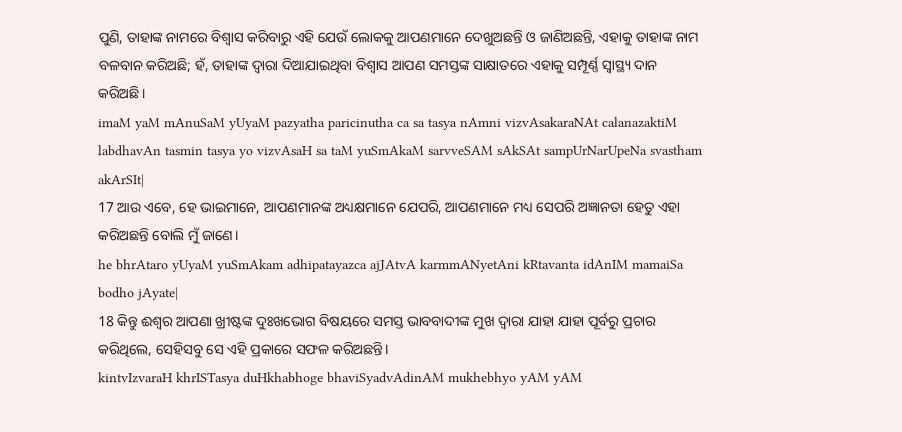ପୁଣି, ତାହାଙ୍କ ନାମରେ ବିଶ୍ୱାସ କରିବାରୁ ଏହି ଯେଉଁ ଲୋକକୁ ଆପଣମାନେ ଦେଖୁଅଛନ୍ତି ଓ ଜାଣିଅଛନ୍ତି, ଏହାକୁ ତାହାଙ୍କ ନାମ ବଳବାନ କରିଅଛି; ହଁ, ତାହାଙ୍କ ଦ୍ୱାରା ଦିଆଯାଇଥିବା ବିଶ୍ୱାସ ଆପଣ ସମସ୍ତଙ୍କ ସାକ୍ଷାତରେ ଏହାକୁ ସମ୍ପୂର୍ଣ୍ଣ ସ୍ୱାସ୍ଥ୍ୟ ଦାନ କରିଅଛି।
imaM yaM mAnuSaM yUyaM pazyatha paricinutha ca sa tasya nAmni vizvAsakaraNAt calanazaktiM labdhavAn tasmin tasya yo vizvAsaH sa taM yuSmAkaM sarvveSAM sAkSAt sampUrNarUpeNa svastham akArSIt|
17 ଆଉ ଏବେ, ହେ ଭାଇମାନେ, ଆପଣମାନଙ୍କ ଅଧ୍ୟକ୍ଷମାନେ ଯେପରି, ଆପଣମାନେ ମଧ୍ୟ ସେପରି ଅଜ୍ଞାନତା ହେତୁ ଏହା କରିଅଛନ୍ତି ବୋଲି ମୁଁ ଜାଣେ।
he bhrAtaro yUyaM yuSmAkam adhipatayazca ajJAtvA karmmANyetAni kRtavanta idAnIM mamaiSa bodho jAyate|
18 କିନ୍ତୁ ଈଶ୍ବର ଆପଣା ଖ୍ରୀଷ୍ଟଙ୍କ ଦୁଃଖଭୋଗ ବିଷୟରେ ସମସ୍ତ ଭାବବାଦୀଙ୍କ ମୁଖ ଦ୍ୱାରା ଯାହା ଯାହା ପୂର୍ବରୁ ପ୍ରଚାର କରିଥିଲେ, ସେହିସବୁ ସେ ଏହି ପ୍ରକାରେ ସଫଳ କରିଅଛନ୍ତି।
kintvIzvaraH khrISTasya duHkhabhoge bhaviSyadvAdinAM mukhebhyo yAM yAM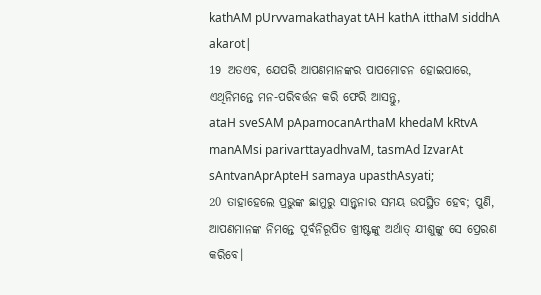kathAM pUrvvamakathayat tAH kathA itthaM siddhA akarot|
19 ଅତଏବ, ଯେପରି ଆପଣମାନଙ୍କର ପାପମୋଚନ ହୋଇପାରେ, ଏଥିନିମନ୍ତେ ମନ-ପରିବର୍ତ୍ତନ କରି ଫେରି ଆସନ୍ତୁ,
ataH sveSAM pApamocanArthaM khedaM kRtvA manAMsi parivarttayadhvaM, tasmAd IzvarAt sAntvanAprApteH samaya upasthAsyati;
20 ତାହାହେଲେ ପ୍ରଭୁଙ୍କ ଛାମୁରୁ ସାନ୍ତ୍ୱନାର ସମୟ ଉପସ୍ଥିତ ହେବ; ପୁଣି, ଆପଣମାନଙ୍କ ନିମନ୍ତେ ପୂର୍ବନିରୂପିତ ଖ୍ରୀଷ୍ଟଙ୍କୁ ଅର୍ଥାତ୍‍ ଯୀଶୁଙ୍କୁ ସେ ପ୍ରେରଣ କରିବେ।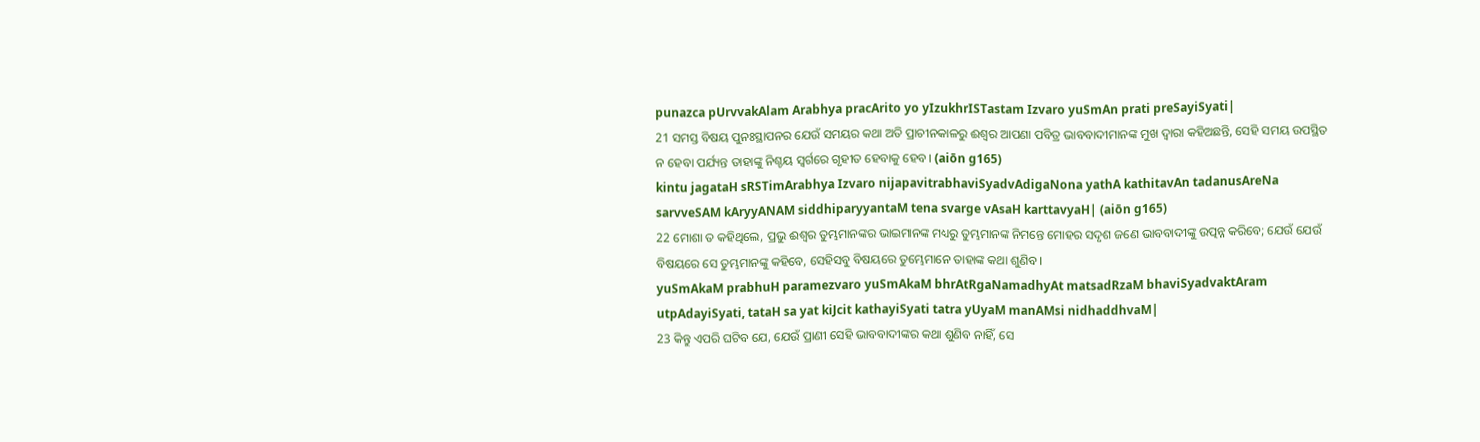punazca pUrvvakAlam Arabhya pracArito yo yIzukhrISTastam Izvaro yuSmAn prati preSayiSyati|
21 ସମସ୍ତ ବିଷୟ ପୁନଃସ୍ଥାପନର ଯେଉଁ ସମୟର କଥା ଅତି ପ୍ରାଚୀନକାଳରୁ ଈଶ୍ବର ଆପଣା ପବିତ୍ର ଭାବବାଦୀମାନଙ୍କ ମୁଖ ଦ୍ୱାରା କହିଅଛନ୍ତି, ସେହି ସମୟ ଉପସ୍ଥିତ ନ ହେବା ପର୍ଯ୍ୟନ୍ତ ତାହାଙ୍କୁ ନିଶ୍ଚୟ ସ୍ୱର୍ଗରେ ଗୃହୀତ ହେବାକୁ ହେବ। (aiōn g165)
kintu jagataH sRSTimArabhya Izvaro nijapavitrabhaviSyadvAdigaNona yathA kathitavAn tadanusAreNa sarvveSAM kAryyANAM siddhiparyyantaM tena svarge vAsaH karttavyaH| (aiōn g165)
22 ମୋଶା ତ କହିଥିଲେ, ପ୍ରଭୁ ଈଶ୍ବର ତୁମ୍ଭମାନଙ୍କର ଭାଇମାନଙ୍କ ମଧ୍ୟରୁ ତୁମ୍ଭମାନଙ୍କ ନିମନ୍ତେ ମୋହର ସଦୃଶ ଜଣେ ଭାବବାଦୀଙ୍କୁ ଉତ୍ପନ୍ନ କରିବେ; ଯେଉଁ ଯେଉଁ ବିଷୟରେ ସେ ତୁମ୍ଭମାନଙ୍କୁ କହିବେ, ସେହିସବୁ ବିଷୟରେ ତୁମ୍ଭେମାନେ ତାହାଙ୍କ କଥା ଶୁଣିବ।
yuSmAkaM prabhuH paramezvaro yuSmAkaM bhrAtRgaNamadhyAt matsadRzaM bhaviSyadvaktAram utpAdayiSyati, tataH sa yat kiJcit kathayiSyati tatra yUyaM manAMsi nidhaddhvaM|
23 କିନ୍ତୁ ଏପରି ଘଟିବ ଯେ, ଯେଉଁ ପ୍ରାଣୀ ସେହି ଭାବବାଦୀଙ୍କର କଥା ଶୁଣିବ ନାହିଁ, ସେ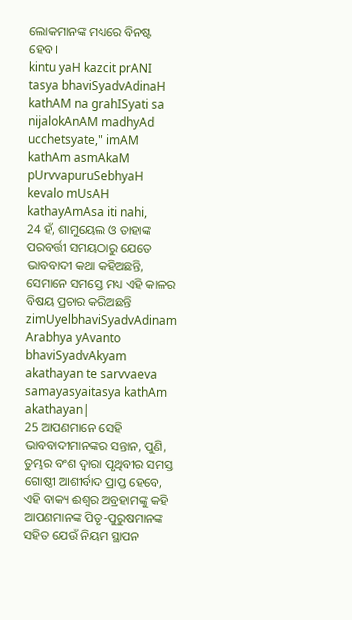ଲୋକମାନଙ୍କ ମଧ୍ୟରେ ବିନଷ୍ଟ ହେବ।
kintu yaH kazcit prANI tasya bhaviSyadvAdinaH kathAM na grahISyati sa nijalokAnAM madhyAd ucchetsyate," imAM kathAm asmAkaM pUrvvapuruSebhyaH kevalo mUsAH kathayAmAsa iti nahi,
24 ହଁ, ଶାମୁୟେଲ ଓ ତାହାଙ୍କ ପରବର୍ତ୍ତୀ ସମୟଠାରୁ ଯେତେ ଭାବବାଦୀ କଥା କହିଅଛନ୍ତି, ସେମାନେ ସମସ୍ତେ ମଧ୍ୟ ଏହି କାଳର ବିଷୟ ପ୍ରଚାର କରିଅଛନ୍ତି
zimUyelbhaviSyadvAdinam Arabhya yAvanto bhaviSyadvAkyam akathayan te sarvvaeva samayasyaitasya kathAm akathayan|
25 ଆପଣମାନେ ସେହି ଭାବବାଦୀମାନଙ୍କର ସନ୍ତାନ, ପୁଣି, ତୁମ୍ଭର ବଂଶ ଦ୍ୱାରା ପୃଥିବୀର ସମସ୍ତ ଗୋଷ୍ଠୀ ଆଶୀର୍ବାଦ ପ୍ରାପ୍ତ ହେବେ, ଏହି ବାକ୍ୟ ଈଶ୍ବର ଅବ୍ରହାମଙ୍କୁ କହି ଆପଣମାନଙ୍କ ପିତୃ-ପୁରୁଷମାନଙ୍କ ସହିତ ଯେଉଁ ନିୟମ ସ୍ଥାପନ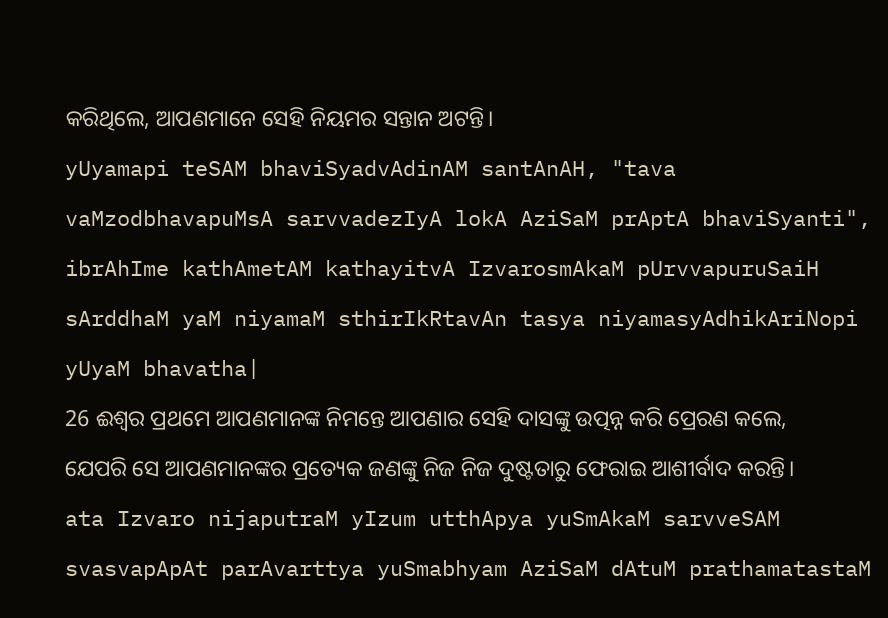କରିଥିଲେ, ଆପଣମାନେ ସେହି ନିୟମର ସନ୍ତାନ ଅଟନ୍ତି।
yUyamapi teSAM bhaviSyadvAdinAM santAnAH, "tava vaMzodbhavapuMsA sarvvadezIyA lokA AziSaM prAptA bhaviSyanti", ibrAhIme kathAmetAM kathayitvA IzvarosmAkaM pUrvvapuruSaiH sArddhaM yaM niyamaM sthirIkRtavAn tasya niyamasyAdhikAriNopi yUyaM bhavatha|
26 ଈଶ୍ବର ପ୍ରଥମେ ଆପଣମାନଙ୍କ ନିମନ୍ତେ ଆପଣାର ସେହି ଦାସଙ୍କୁ ଉତ୍ପନ୍ନ କରି ପ୍ରେରଣ କଲେ, ଯେପରି ସେ ଆପଣମାନଙ୍କର ପ୍ରତ୍ୟେକ ଜଣଙ୍କୁ ନିଜ ନିଜ ଦୁଷ୍ଟତାରୁ ଫେରାଇ ଆଶୀର୍ବାଦ କରନ୍ତି।
ata Izvaro nijaputraM yIzum utthApya yuSmAkaM sarvveSAM svasvapApAt parAvarttya yuSmabhyam AziSaM dAtuM prathamatastaM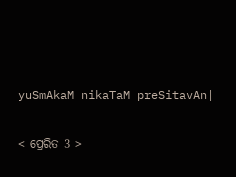yuSmAkaM nikaTaM preSitavAn|

< ପ୍ରେରିତ 3 >